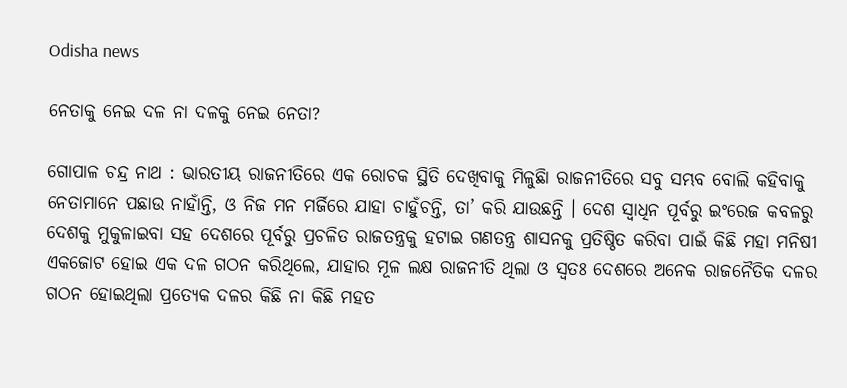Odisha news

ନେତାକୁ ନେଇ ଦଳ ନା ଦଳକୁ ନେଇ ନେତା?

ଗୋପାଳ ଚନ୍ଦ୍ର ନାଥ : ଭାରତୀୟ ରାଜନୀତିରେ ଏକ ରୋଚକ ସ୍ଥିତି ଦେଖିବାକୁ ମିଳୁଛିା ରାଜନୀତିରେ ସବୁ ସମ୍ଭବ ବୋଲି କହିବାକୁ ନେତାମାନେ ପଛାଉ ନାହାଁନ୍ତି, ଓ ନିଜ ମନ ମର୍ଜିରେ ଯାହା ଚାହୁଁଚନ୍ତି, ତା’ କରି ଯାଉଛନ୍ତି । ଦେଶ ସ୍ୱାଧିନ ପୂର୍ବରୁ ଇଂରେଜ କବଳରୁ ଦେଶକୁ ମୁକୁଳାଇବା ସହ ଦେଶରେ ପୂର୍ବରୁ ପ୍ରଚଳିତ ରାଜତନ୍ତ୍ରକୁ ହଟାଇ ଗଣତନ୍ତ୍ର ଶାସନକୁ ପ୍ରତିଷ୍ଠିତ କରିବା ପାଇଁ କିଛି ମହା ମନିଷୀ ଏକଜୋଟ ହୋଇ ଏକ ଦଳ ଗଠନ କରିଥିଲେ, ଯାହାର ମୂଳ ଲକ୍ଷ ରାଜନୀତି ଥିଲା ଓ ସ୍ୱତଃ ଦେଶରେ ଅନେକ ରାଜନୈତିକ ଦଳର ଗଠନ ହୋଇଥିଲା ପ୍ରତ୍ୟେକ ଦଳର କିଛି ନା କିଛି ମହତ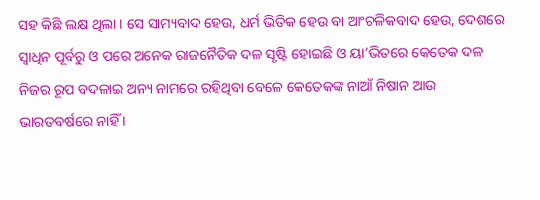ସହ କିଛି ଲକ୍ଷ ଥିଲା । ସେ ସାମ୍ୟବାଦ ହେଉ, ଧର୍ମ ଭିତିକ ହେଉ ବା ଆଂଚଳିକବାଦ ହେଉ, ଦେଶରେ ସ୍ୱାଧିନ ପୂର୍ବରୁ ଓ ପରେ ଅନେକ ରାଜନୈତିକ ଦଳ ସୃଷ୍ଟି ହୋଇଛି ଓ ୟା’ଭିତରେ କେତେକ ଦଳ ନିଜର ରୂପ ବଦଳାଇ ଅନ୍ୟ ନାମରେ ରହିଥିବା ବେଳେ କେତେକଙ୍କ ନାଆଁ ନିଷାନ ଆଉ ଭାରତବର୍ଷରେ ନାହିଁ ।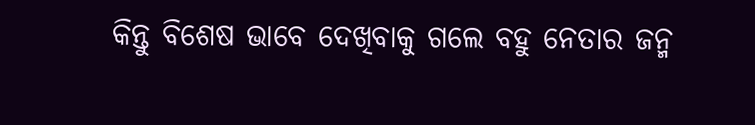କିନ୍ତୁ ବିଶେଷ ଭାବେ ଦେଖିବାକୁ ଗଲେ ବହୁ ନେତାର ଜନ୍ମ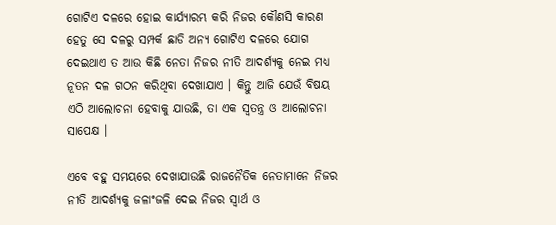ଗୋଟିଏ ଦଳରେ ହୋଇ କାର୍ଯ୍ୟାରମ୍ଭ କରି ନିଜର କୌଣସି କାରଣ ହେତୁ ସେ ଦଳରୁ ସମ୍ପର୍କ ଛାଡି ଅନ୍ୟ ଗୋଟିଏ ଦଳରେ ଯୋଗ ଦେଇଥାଏ ତ ଆଉ କିଛି ନେତା ନିଜର ନୀତି ଆଦର୍ଶ୍ୟକୁ ନେଇ ମଧ୍ୟ ନୂତନ ଦଳ ଗଠନ କରିଥିବା ଦେଖାଯାଏ । କିନ୍ତୁ ଆଜି ଯେଉଁ ବିଷୟ ଏଠି ଆଲୋଚନା ହେବାକୁ ଯାଉଛି, ତା ଏକ ସ୍ୱତନ୍ତ୍ର ଓ ଆଲୋଚନା ସାପେକ୍ଷ ।

ଏବେ ବହୁ ସମୟରେ ଦେଖାଯାଉଛି ରାଜନୈତିକ ନେତାମାନେ ନିଜର ନୀତି ଆଦର୍ଶ୍ୟକୁ ଜଳାଂଜଳି ଦେଇ ନିଜର ସ୍ୱାର୍ଥ ଓ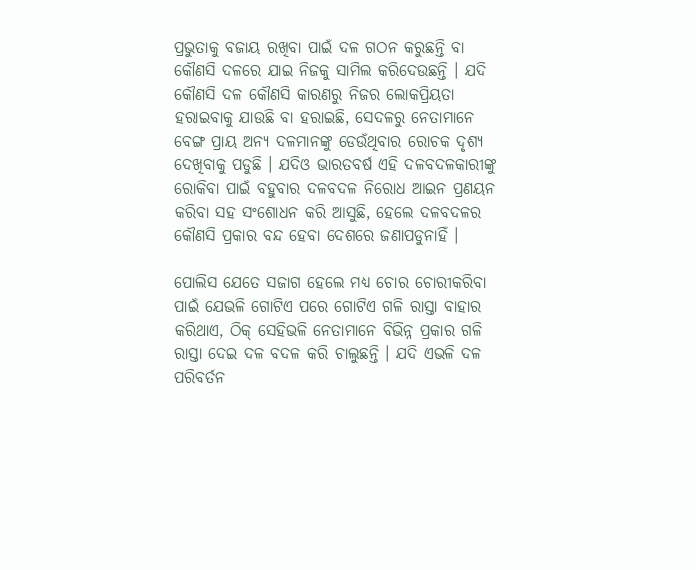ପ୍ରଭୁତାକୁ ବଜାୟ ରଖିବା ପାଇଁ ଦଳ ଗଠନ କରୁଛନ୍ତି ବା କୌଣସି ଦଳରେ ଯାଇ ନିଜକୁ ସାମିଲ କରିଦେଉଛନ୍ତି । ଯଦି କୌଣସି ଦଳ କୌଣସି କାରଣରୁ ନିଜର ଲୋକପ୍ରିୟତା ହରାଇବାକୁ ଯାଉଛି ବା ହରାଇଛି, ସେଦଳରୁ ନେତାମାନେ ବେଙ୍ଗ ପ୍ରାୟ ଅନ୍ୟ ଦଳମାନଙ୍କୁ ଡେଉଁଥିବାର ରୋଚକ ଦୃଶ୍ୟ ଦେଖିବାକୁ ପଡୁଛି । ଯଦିଓ ଭାରତବର୍ଷ ଏହି ଦଳବଦଳକାରୀଙ୍କୁ ରୋକିବା ପାଇଁ ବହୁବାର ଦଳବଦଳ ନିରୋଧ ଆଇନ ପ୍ରଣୟନ କରିବା ସହ ସଂଶୋଧନ କରି ଆସୁଛି, ହେଲେ ଦଳବଦଳର କୌଣସି ପ୍ରକାର ବନ୍ଦ ହେବା ଦେଶରେ ଜଣାପଡୁନାହିଁ ।

ପୋଲିସ ଯେତେ ସଜାଗ ହେଲେ ମଧ୍ୟ ଚୋର ଚୋରୀକରିବା ପାଇଁ ଯେଭଳି ଗୋଟିଏ ପରେ ଗୋଟିଏ ଗଳି ରାସ୍ତା ବାହାର କରିଥାଏ, ଠିକ୍ ସେହିଭଳି ନେତାମାନେ ବିଭିନ୍ନ ପ୍ରକାର ଗଳି ରାସ୍ତା ଦେଇ ଦଳ ବଦଳ କରି ଚାଲୁଛନ୍ତି । ଯଦି ଏଭଳି ଦଳ ପରିବର୍ତନ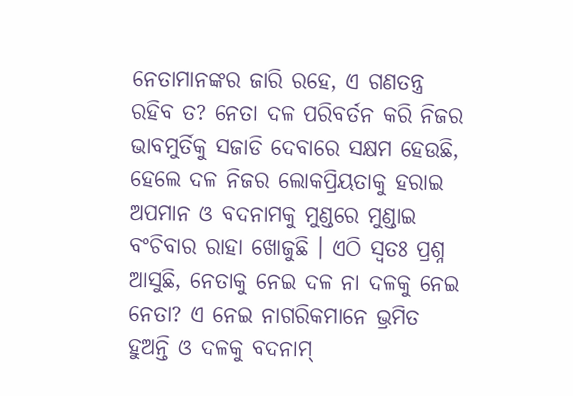ନେତାମାନଙ୍କର ଜାରି ରହେ, ଏ ଗଣତନ୍ତ୍ର ରହିବ ତ? ନେତା ଦଳ ପରିବର୍ତନ କରି ନିଜର ଭାବମୁର୍ତିକୁ ସଜାଡି ଦେବାରେ ସକ୍ଷମ ହେଉଛି, ହେଲେ ଦଳ ନିଜର ଲୋକପ୍ରିୟତାକୁ ହରାଇ ଅପମାନ ଓ ବଦନାମକୁ ମୁଣ୍ଡରେ ମୁଣ୍ଡାଇ ବଂଚିବାର ରାହା ଖୋଜୁଛି । ଏଠି ସ୍ୱତଃ ପ୍ରଶ୍ନ ଆସୁଛି, ନେତାକୁ ନେଇ ଦଳ ନା ଦଳକୁ ନେଇ ନେତା? ଏ ନେଇ ନାଗରିକମାନେ ଭ୍ରମିତ ହୁଅନ୍ତି ଓ ଦଳକୁ ବଦନାମ୍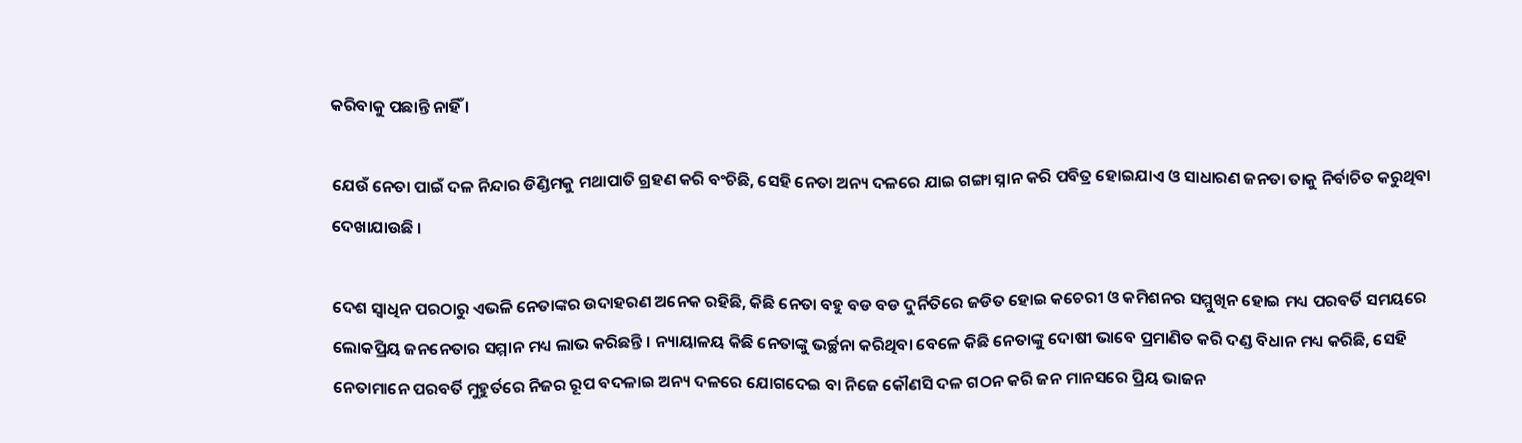କରିବାକୁ ପଛାନ୍ତି ନାହିଁ ।

ଯେଉଁ ନେତା ପାଇଁ ଦଳ ନିନ୍ଦାର ଡିଣ୍ଡିମକୁ ମଥାପାତି ଗ୍ରହଣ କରି ବଂଚିଛି, ସେହି ନେତା ଅନ୍ୟ ଦଳରେ ଯାଇ ଗଙ୍ଗା ସ୍ନାନ କରି ପବିତ୍ର ହୋଇଯାଏ ଓ ସାଧାରଣ ଜନତା ତାକୁ ନିର୍ବାଚିତ କରୁଥିବା ଦେଖାଯାଉଛି ।

ଦେଶ ସ୍ୱାଧିନ ପରଠାରୁ ଏଭଳି ନେତାଙ୍କର ଉଦାହରଣ ଅନେକ ରହିଛି, କିଛି ନେତା ବହୁ ବଡ ବଡ ଦୁର୍ନିତିରେ ଜଡିତ ହୋଇ କଚେରୀ ଓ କମିଶନର ସମ୍ମୁଖିନ ହୋଇ ମଧ୍ୟ ପରବର୍ତି ସମୟରେ ଲୋକପ୍ରିୟ ଜନନେତାର ସମ୍ମାନ ମଧ୍ୟ ଲାଭ କରିଛନ୍ତି । ନ୍ୟାୟାଳୟ କିଛି ନେତାଙ୍କୁ ଭର୍ଚ୍ଛନା କରିଥିବା ବେଳେ କିଛି ନେତାଙ୍କୁ ଦୋଷୀ ଭାବେ ପ୍ରମାଣିତ କରି ଦଣ୍ଡ ବିଧାନ ମଧ୍ୟ କରିଛି, ସେହି ନେତାମାନେ ପରବର୍ତି ମୁହୁର୍ତରେ ନିଜର ରୂପ ବଦଳାଇ ଅନ୍ୟ ଦଳରେ ଯୋଗଦେଇ ବା ନିଜେ କୌଣସି ଦଳ ଗଠନ କରି ଜନ ମାନସରେ ପ୍ରିୟ ଭାଜନ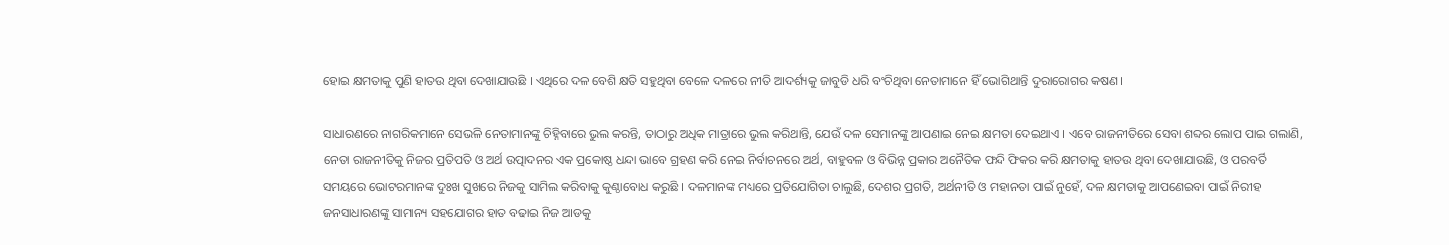ହୋଇ କ୍ଷମତାକୁ ପୁଣି ହାତଉ ଥିବା ଦେଖାଯାଉଛି । ଏଥିରେ ଦଳ ବେଶି କ୍ଷତି ସହୁଥିବା ବେଳେ ଦଳରେ ନୀତି ଆଦର୍ଶ୍ୟକୁ ଜାବୁଡି ଧରି ବଂଚିଥିବା ନେତାମାନେ ହିଁ ଭୋଗିଥାନ୍ତି ଦୁରାରୋଗର କଷଣ ।

ସାଧାରଣରେ ନାଗରିକମାନେ ସେଭଳି ନେତାମାନଙ୍କୁ ଚିହ୍ନିବାରେ ଭୁଲ କରନ୍ତି, ତାଠାରୁ ଅଧିକ ମାତ୍ରାରେ ଭୁଲ କରିଥାନ୍ତି, ଯେଉଁ ଦଳ ସେମାନଙ୍କୁ ଆପଣାଇ ନେଇ କ୍ଷମତା ଦେଇଥାଏ । ଏବେ ରାଜନୀତିରେ ସେବା ଶବ୍ଦର ଲୋପ ପାଇ ଗଲାଣି, ନେତା ରାଜନୀତିକୁ ନିଜର ପ୍ରତିପତି ଓ ଅର୍ଥ ଉତ୍ପାଦନର ଏକ ପ୍ରକୋଷ୍ଠ ଧନ୍ଦା ଭାବେ ଗ୍ରହଣ କରି ନେଇ ନିର୍ବାଚନରେ ଅର୍ଥ, ବାହୁବଳ ଓ ବିଭିନ୍ନ ପ୍ରକାର ଅନୈତିକ ଫନ୍ଦି ଫିକର କରି କ୍ଷମତାକୁ ହାତଉ ଥିବା ଦେଖାଯାଉଛି, ଓ ପରବର୍ତି ସମୟରେ ଭୋଟରମାନଙ୍କ ଦୁଃଖ ସୁଖରେ ନିଜକୁ ସାମିଲ କରିବାକୁ କୁଣ୍ଠାବୋଧ କରୁଛି । ଦଳମାନଙ୍କ ମଧ୍ୟରେ ପ୍ରତିଯୋଗିତା ଚାଲୁଛି, ଦେଶର ପ୍ରଗତି, ଅର୍ଥନୀତି ଓ ମହାନତା ପାଇଁ ନୁହେଁ, ଦଳ କ୍ଷମତାକୁ ଆପଣେଇବା ପାଇଁ ନିରୀହ ଜନସାଧାରଣଙ୍କୁ ସାମାନ୍ୟ ସହଯୋଗର ହାତ ବଢାଇ ନିଜ ଆଡକୁ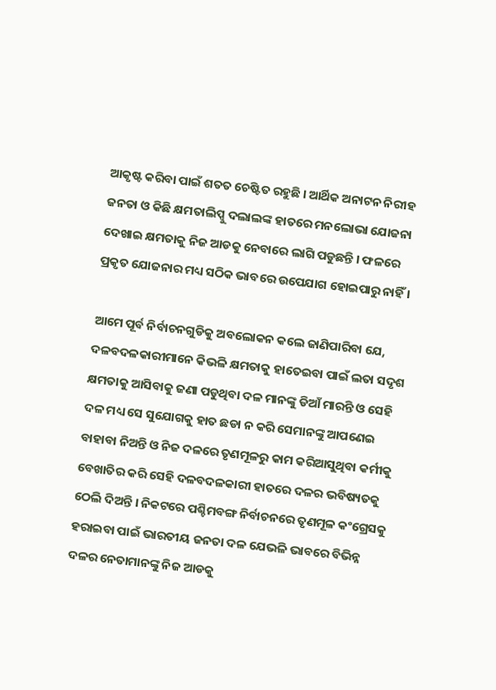ଆକୃଷ୍ଟ କରିବା ପାଇଁ ଶତତ ଚେଷ୍ଟିତ ରହୁଛି । ଆର୍ଥିକ ଅନାଟନ ନିରୀହ ଜନତା ଓ କିଛି କ୍ଷମତାଲିପ୍ସୁ ଦଲାଲଙ୍କ ହାତରେ ମନଲୋଭା ଯୋଜନା ଦେଖାଇ କ୍ଷମତାକୁ ନିଜ ଆଡକୁ ନେବାରେ ଲାଗି ପଡୁଛନ୍ତି । ଫଳରେ ପ୍ରକୃତ ଯୋଜନାର ମଧ୍ୟ ସଠିକ ଭାବରେ ଉପେଯାଗ ହୋଇପାରୁ ନାହିଁ ।

ଆମେ ପୂର୍ବ ନିର୍ବାଚନଗୁଡିକୁ ଅବଲୋକନ କଲେ ଜାଣିପାରିବା ଯେ, ଦଳବଦଳକାରୀମାନେ କିଭଳି କ୍ଷମତାକୁ ହାତେଇବା ପାଇଁ ଲତା ସଦୃଶ କ୍ଷମତାକୁ ଆସିବାକୁ ଜଣା ପଡୁଥିବା ଦଳ ମାନଙ୍କୁ ଡିଆଁ ମାରନ୍ତି ଓ ସେହି ଦଳ ମଧ୍ୟ ସେ ସୁଯୋଗକୁ ହାତ ଛଡା ନ କରି ସେମାନଙ୍କୁ ଆପଣେଇ ବାହାବା ନିଅନ୍ତି ଓ ନିଜ ଦଳରେ ତୃଣମୂଳରୁ କାମ କରିଆସୁଥିବା କର୍ମୀକୁ ବେଖାତିର କରି ସେହି ଦଳବଦଳକାରୀ ହାତରେ ଦଳର ଭବିଷ୍ୟତକୁ ଠେଲି ଦିଅନ୍ତି । ନିକଟରେ ପଶ୍ଚିମବଙ୍ଗ ନିର୍ବାଚନରେ ତୃଣମୂଳ କଂଗ୍ରେସକୁ ହରାଇବା ପାଇଁ ଭାରତୀୟ ଜନତା ଦଳ ଯେଭଳି ଭାବରେ ବିଭିନ୍ନ ଦଳର ନେତାମାନଙ୍କୁ ନିଜ ଆଡକୁ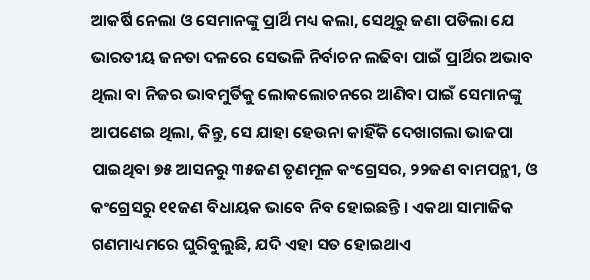ଆକର୍ଷି ନେଲା ଓ ସେମାନଙ୍କୁ ପ୍ରାର୍ଥି ମଧ୍ୟ କଲା, ସେଥିରୁ ଜଣା ପଡିଲା ଯେ ଭାରତୀୟ ଜନତା ଦଳରେ ସେଭଳି ନିର୍ବାଚନ ଲଢିବା ପାଇଁ ପ୍ରାର୍ଥିର ଅଭାବ ଥିଲା ବା ନିଜର ଭାବମୁର୍ତିକୁ ଲୋକଲୋଚନରେ ଆଣିବା ପାଇଁ ସେମାନଙ୍କୁ ଆପଣେଇ ଥିଲା, କିନ୍ତୁ, ସେ ଯାହା ହେଉନା କାହିଁକି ଦେଖାଗଲା ଭାଜପା ପାଇଥିବା ୭୫ ଆସନରୁ ୩୫ଜଣ ତୃଣମୂଳ କଂଗ୍ରେସର, ୨୨ଜଣ ବାମପନ୍ଥୀ, ଓ କଂଗ୍ରେସରୁ ୧୧ଜଣ ବିଧାୟକ ଭାବେ ନିବ ହୋଇଛନ୍ତି । ଏକଥା ସାମାଜିକ ଗଣମାଧ୍ୟମରେ ଘୁରିବୁଲୁଛି, ଯଦି ଏହା ସତ ହୋଇଥାଏ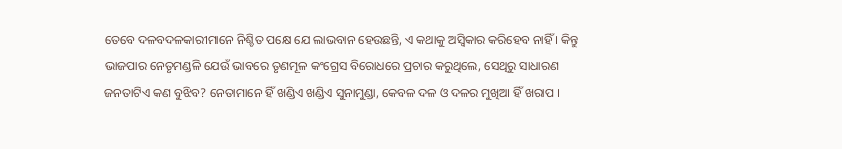ତେବେ ଦଳବଦଳକାରୀମାନେ ନିଶ୍ଚିତ ପକ୍ଷେ ଯେ ଲାଭବାନ ହେଉଛନ୍ତି, ଏ କଥାକୁ ଅସ୍ୱିକାର କରିହେବ ନାହିଁ । କିନ୍ତୁ ଭାଜପାର ନେତୃମଣ୍ଡଳି ଯେଉଁ ଭାବରେ ତୃଣମୂଳ କଂଗ୍ରେସ ବିରୋଧରେ ପ୍ରଚାର କରୁଥିଲେ, ସେଥିରୁ ସାଧାରଣ ଜନତାଟିଏ କଣ ବୁଝିବ? ନେତାମାନେ ହିଁ ଖଣ୍ଡିଏ ଖଣ୍ଡିଏ ସୁନାମୁଣ୍ଡା, କେବଳ ଦଳ ଓ ଦଳର ମୁଖିଆ ହିଁ ଖରାପ ।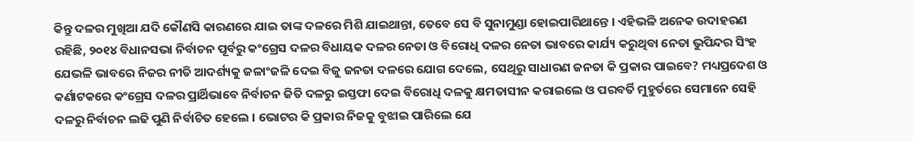କିନ୍ତୁ ଦଳର ମୁଖିଆ ଯଦି କୌଣସି କାରଣରେ ଯାଇ ତାଙ୍କ ଦଳରେ ମିଶି ଯାଇଥାନ୍ତା, ତେବେ ସେ ବି ସୁନାମୁଣ୍ଡା ହୋଇପାରିଥାନ୍ତେ । ଏହିଭଳି ଅନେକ ଉଦାହରଣ ରହିଛି, ୨୦୧୪ ବିଧାନସଭା ନିର୍ବାଚନ ପୂର୍ବରୁ କଂଗ୍ରେସ ଦଳର ବିଧାୟକ ଦଳର ନେତା ଓ ବିରୋଧି ଦଳର ନେତା ଭାବରେ କାର୍ଯ୍ୟ କରୁଥିବା ନେତା ଭୁପିନ୍ଦର ସିଂହ ଯେଭଳି ଭାବରେ ନିଜର ନୀତି ଆଦର୍ଶ୍ୟକୁ ଜଳାଂଜଳି ଦେଇ ବିଜୁ ଜନତା ଦଳରେ ଯୋଗ ଦେଲେ, ସେଥିରୁ ସାଧାରଣ ଜନତା କି ପ୍ରକାର ପାଇବେ? ମଧ୍ୟପ୍ରଦେଶ ଓ କର୍ଣାଟକରେ କଂଗ୍ରେସ ଦଳର ପ୍ରାର୍ଥିଭାବେ ନିର୍ବାଚନ ଜିତି ଦଳରୁ ଇସ୍ତଫା ଦେଇ ବିରୋଧି ଦଳକୁ କ୍ଷମତାସୀନ କରାଇଲେ ଓ ପରବର୍ତି ମୁହୁର୍ତରେ ସେମାନେ ସେହି ଦଳରୁ ନିର୍ବାଚନ ଲଢି ପୁଣି ନିର୍ବାଚିତ ହେଲେ । ଭୋଟର କି ପ୍ରକାର ନିଜକୁ ବୁଝାଇ ପାରିଲେ ଯେ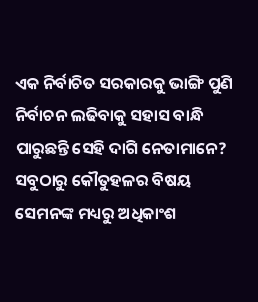ଏକ ନିର୍ବାଚିତ ସରକାରକୁ ଭାଙ୍ଗି ପୁଣି ନିର୍ବାଚନ ଲଢିବାକୁ ସହାସ ବାନ୍ଧି ପାରୁଛନ୍ତି ସେହି ଦାଗି ନେତାମାନେ? ସବୁଠାରୁ କୌତୁହଳର ବିଷୟ ସେମନଙ୍କ ମଧ୍ୟରୁ ଅଧିକାଂଶ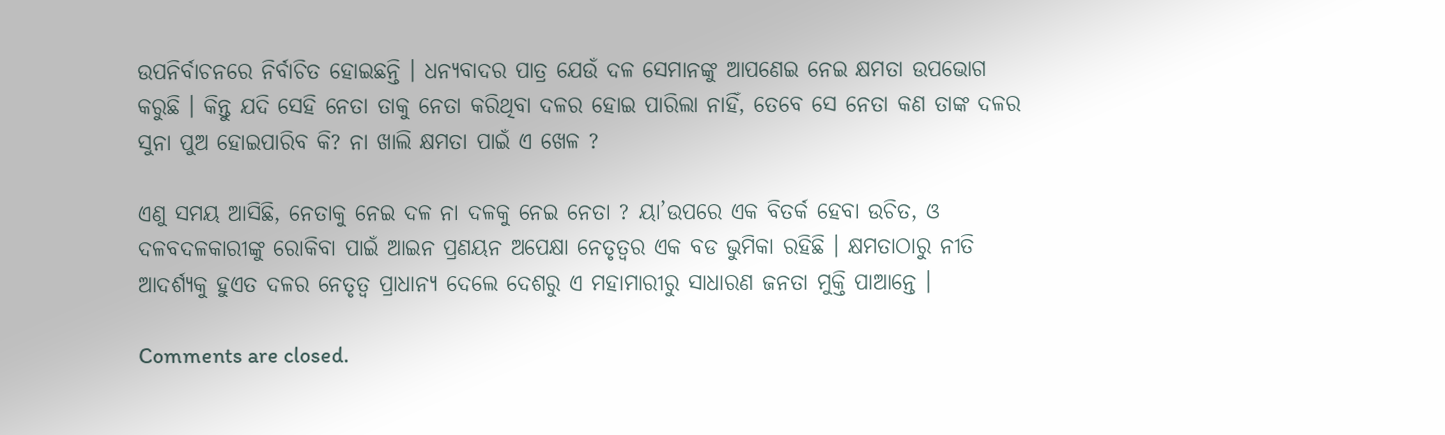ଉପନିର୍ବାଚନରେ ନିର୍ବାଚିତ ହୋଇଛନ୍ତି । ଧନ୍ୟବାଦର ପାତ୍ର ଯେଉଁ ଦଳ ସେମାନଙ୍କୁ ଆପଣେଇ ନେଇ କ୍ଷମତା ଉପଭୋଗ କରୁଛି । କିନ୍ତୁ ଯଦି ସେହି ନେତା ତାକୁ ନେତା କରିଥିବା ଦଳର ହୋଇ ପାରିଲା ନାହିଁ, ତେବେ ସେ ନେତା କଣ ତାଙ୍କ ଦଳର ସୁନା ପୁଅ ହୋଇପାରିବ କି? ନା ଖାଲି କ୍ଷମତା ପାଇଁ ଏ ଖେଳ ?

ଏଣୁ ସମୟ ଆସିଛି, ନେତାକୁ ନେଇ ଦଳ ନା ଦଳକୁ ନେଇ ନେତା ? ୟା’ଉପରେ ଏକ ବିତର୍କ ହେବା ଉଚିତ, ଓ ଦଳବଦଳକାରୀଙ୍କୁ ରୋକିବା ପାଇଁ ଆଇନ ପ୍ରଣୟନ ଅପେକ୍ଷା ନେତୃତ୍ୱର ଏକ ବଡ ଭୁମିକା ରହିଛି । କ୍ଷମତାଠାରୁ ନୀତି ଆଦର୍ଶ୍ୟକୁ ହୁଏତ ଦଳର ନେତୃତ୍ୱ ପ୍ରାଧାନ୍ୟ ଦେଲେ ଦେଶରୁ ଏ ମହାମାରୀରୁ ସାଧାରଣ ଜନତା ମୁକ୍ତି ପାଆନ୍ତେ ।

Comments are closed.